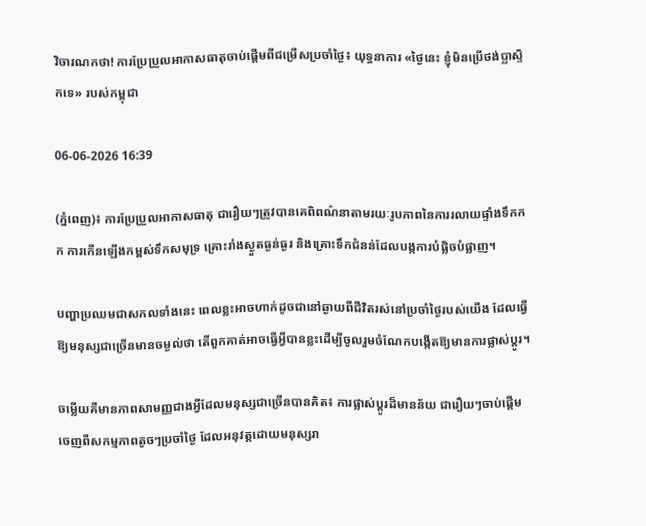វិចារណកថា! ការប្រែប្រួលអាកាសធាតុចាប់ផ្តើមពីជម្រើសប្រចាំថ្ងៃ៖ យុទ្ធនាការ «ថ្ងៃនេះ ខ្ញុំមិនប្រើថង់ប្លាស្ទិកទេ» របស់កម្ពុជា

06-06-2026 16:39

(ភ្នំពេញ)៖ ការប្រែប្រួលអាកាសធាតុ ជារឿយៗត្រូវបានគេពិពណ៌នាតាមរយៈរូបភាពនៃការរលាយផ្ទាំងទឹកកក ការកើនឡើងកម្ពស់ទឹកសមុទ្រ គ្រោះរាំងស្ងួតធ្ងន់ធ្ងរ និងគ្រោះទឹកជំនន់ដែលបង្កការបំផ្លិចបំផ្លាញ។

បញ្ហាប្រឈមជាសកលទាំងនេះ ពេលខ្លះអាចហាក់ដូចជានៅឆ្ងាយពីជីវិតរស់នៅប្រចាំថ្ងៃរបស់យើង ដែលធ្វើឱ្យមនុស្សជាច្រើនមានចម្ងល់ថា តើពួកគាត់អាចធ្វើអ្វីបានខ្លះដើម្បីចូលរួមចំណែកបង្កើតឱ្យមានការផ្លាស់ប្តូរ។

ចម្លើយគឺមានភាពសាមញ្ញជាងអ្វីដែលមនុស្សជាច្រើនបានគិត៖ ការផ្លាស់ប្តូរដ៏មានន័យ ជារឿយៗចាប់ផ្តើមចេញពីសកម្មភាពតូចៗប្រចាំថ្ងៃ ដែលអនុវត្តដោយមនុស្សរា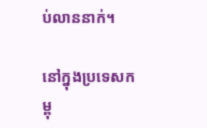ប់លាននាក់។

នៅក្នុងប្រទេសកម្ពុ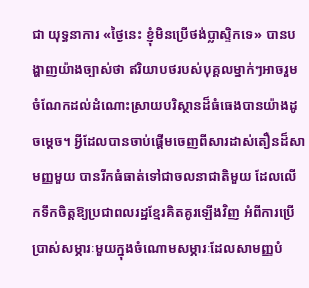ជា យុទ្ធនាការ «ថ្ងៃនេះ ខ្ញុំមិនប្រើថង់ប្លាស្ទិកទេ» បានបង្ហាញយ៉ាងច្បាស់ថា ឥរិយាបថរបស់បុគ្គលម្នាក់ៗអាចរួមចំណែកដល់ដំណោះស្រាយបរិស្ថានដ៏ធំធេងបានយ៉ាងដូចម្តេច។ អ្វីដែលបានចាប់ផ្តើមចេញពីសារដាស់តឿនដ៏សាមញ្ញមួយ បានរីកធំធាត់ទៅជាចលនាជាតិមួយ ដែលលើកទឹកចិត្តឱ្យប្រជាពលរដ្ឋខ្មែរគិតគូរឡើងវិញ អំពីការប្រើប្រាស់សម្ភារៈមួយក្នុងចំណោមសម្ភារៈដែលសាមញ្ញបំ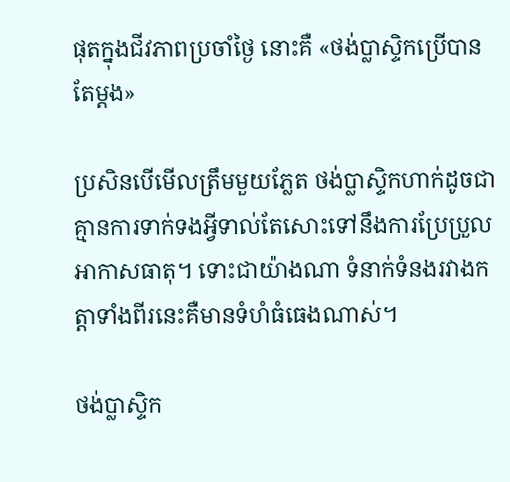ផុតក្នុងជីវភាពប្រចាំថ្ងៃ នោះគឺ «ថង់ប្លាស្ទិកប្រើបានតែម្តង»

ប្រសិនបើមើលត្រឹមមួយភ្លែត ថង់ប្លាស្ទិកហាក់ដូចជាគ្មានការទាក់ទងអ្វីទាល់តែសោះទៅនឹងការប្រែប្រួលអាកាសធាតុ។ ទោះជាយ៉ាងណា ទំនាក់ទំនងរវាងកត្តាទាំងពីរនេះគឺមានទំហំធំធេងណាស់។

ថង់ប្លាស្ទិក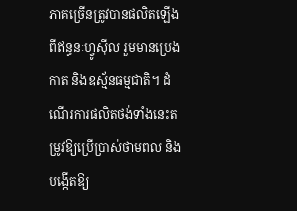ភាគច្រើនត្រូវបានផលិតឡើងពីឥន្ធនៈហ្វូស៊ីល រួមមានប្រេងកាត និងឧស្ម័នធម្មជាតិ។ ដំណើរការផលិតថង់ទាំងនេះតម្រូវឱ្យប្រើប្រាស់ថាមពល និងបង្កើតឱ្យ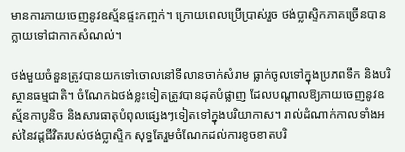មានការភាយចេញនូវឧស្ម័នផ្ទះកញ្ចក់។ ក្រោយពេលប្រើប្រាស់រួច ថង់ប្លាស្ទិកភាគច្រើនបានក្លាយទៅជាកាកសំណល់។

ថង់មួយចំនួនត្រូវបានយកទៅចោលនៅទីលានចាក់សំរាម ធ្លាក់ចូលទៅក្នុងប្រភពទឹក និងបរិស្ថានធម្មជាតិ។ ចំណែកឯថង់ខ្លះទៀតត្រូវបានដុតបំផ្លាញ ដែលបណ្តាលឱ្យភាយចេញនូវឧស្ម័នកាបូនិច និងសារធាតុបំពុលផ្សេងៗទៀតទៅក្នុងបរិយាកាស។ រាល់ដំណាក់កាលទាំងអស់នៃវដ្តជីវិតរបស់ថង់ប្លាស្ទិក សុទ្ធតែរួមចំណែកដល់ការខូចខាតបរិ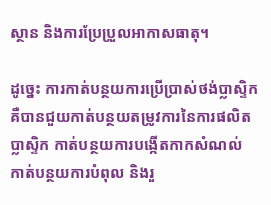ស្ថាន និងការប្រែប្រួលអាកាសធាតុ។

ដូច្នេះ ការកាត់បន្ថយការប្រើប្រាស់ថង់ប្លាស្ទិក គឺបានជួយកាត់បន្ថយតម្រូវការនៃការផលិតប្លាស្ទិក កាត់បន្ថយការបង្កើតកាកសំណល់ កាត់បន្ថយការបំពុល និងរួ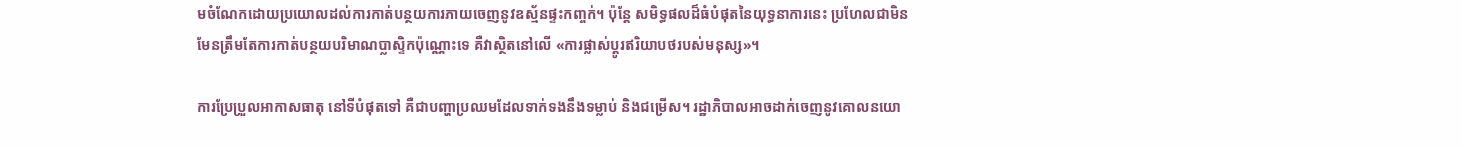មចំណែកដោយប្រយោលដល់ការកាត់បន្ថយការភាយចេញនូវឧស្ម័នផ្ទះកញ្ចក់។ ប៉ុន្តែ សមិទ្ធផលដ៏ធំបំផុតនៃយុទ្ធនាការនេះ ប្រហែលជាមិនមែនត្រឹមតែការកាត់បន្ថយបរិមាណប្លាស្ទិកប៉ុណ្ណោះទេ គឺវាស្ថិតនៅលើ «ការផ្លាស់ប្តូរឥរិយាបថរបស់មនុស្ស»។

ការប្រែប្រួលអាកាសធាតុ នៅទីបំផុតទៅ គឺជាបញ្ហាប្រឈមដែលទាក់ទងនឹងទម្លាប់ និងជម្រើស។ រដ្ឋាភិបាលអាចដាក់ចេញនូវគោលនយោ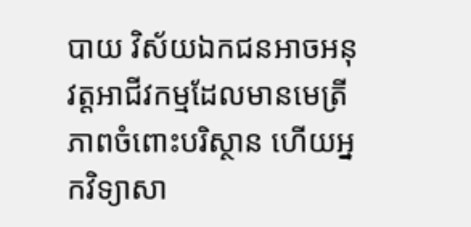បាយ វិស័យឯកជនអាចអនុវត្តអាជីវកម្មដែលមានមេត្រីភាពចំពោះបរិស្ថាន ហើយអ្នកវិទ្យាសា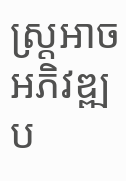ស្ត្រអាចអភិវឌ្ឍប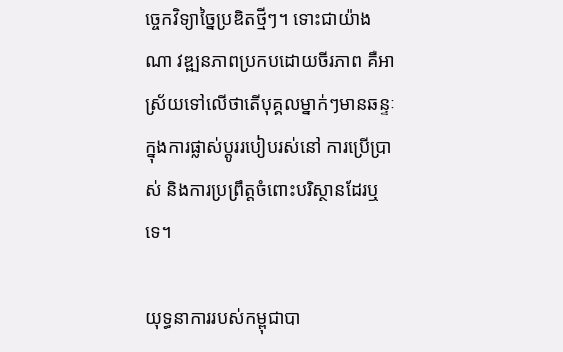ច្ចេកវិទ្យាច្នៃប្រឌិតថ្មីៗ។ ទោះជាយ៉ាងណា វឌ្ឍនភាពប្រកបដោយចីរភាព គឺអាស្រ័យទៅលើថាតើបុគ្គលម្នាក់ៗមានឆន្ទៈក្នុងការផ្លាស់ប្តូររបៀបរស់នៅ ការប្រើប្រាស់ និងការប្រព្រឹត្តចំពោះបរិស្ថានដែរឬទេ។

យុទ្ធនាការរបស់កម្ពុជាបា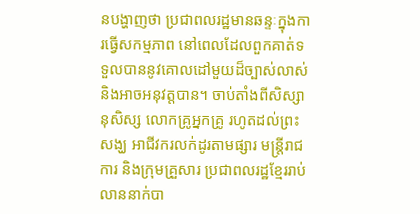នបង្ហាញថា ប្រជាពលរដ្ឋមានឆន្ទៈក្នុងការធ្វើសកម្មភាព នៅពេលដែលពួកគាត់ទទួលបាននូវគោលដៅមួយដ៏ច្បាស់លាស់ និងអាចអនុវត្តបាន។ ចាប់តាំងពីសិស្សានុសិស្ស លោកគ្រូអ្នកគ្រូ រហូតដល់ព្រះសង្ឃ អាជីវករលក់ដូរតាមផ្សារ មន្ត្រីរាជការ និងក្រុមគ្រួសារ ប្រជាពលរដ្ឋខ្មែររាប់លាននាក់បា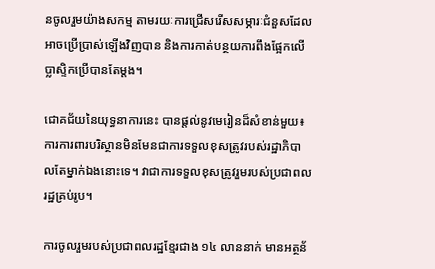នចូលរួមយ៉ាងសកម្ម តាមរយៈការជ្រើសរើសសម្ភារៈជំនួសដែលអាចប្រើប្រាស់ឡើងវិញបាន និងការកាត់បន្ថយការពឹងផ្អែកលើប្លាស្ទិកប្រើបានតែម្តង។

ជោគជ័យនៃយុទ្ធនាការនេះ បានផ្តល់នូវមេរៀនដ៏សំខាន់មួយ៖ ការការពារបរិស្ថានមិនមែនជាការទទួលខុសត្រូវរបស់រដ្ឋាភិបាលតែម្នាក់ឯងនោះទេ។ វាជាការទទួលខុសត្រូវរួមរបស់ប្រជាពលរដ្ឋគ្រប់រូប។

ការចូលរួមរបស់ប្រជាពលរដ្ឋខ្មែរជាង ១៤ លាននាក់ មានអត្ថន័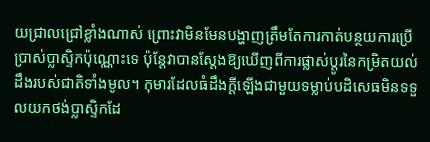យជ្រាលជ្រៅខ្លាំងណាស់ ព្រោះវាមិនមែនបង្ហាញត្រឹមតែការកាត់បន្ថយការប្រើប្រាស់ប្លាស្ទិកប៉ុណ្ណោះទេ ប៉ុន្តែវាបានស្តែងឱ្យឃើញពីការផ្លាស់ប្តូរនៃកម្រិតយល់ដឹងរបស់ជាតិទាំងមូល។ កុមារដែលធំដឹងក្តីឡើងជាមួយទម្លាប់បដិសេធមិនទទួលយកថង់ប្លាស្ទិកដែ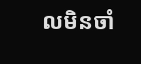លមិនចាំ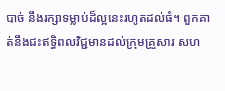បាច់ នឹងរក្សាទម្លាប់ដ៏ល្អនេះរហូតដល់ធំ។ ពួកគាត់នឹងជះឥទ្ធិពលវិជ្ជមានដល់ក្រុមគ្រួសារ សហ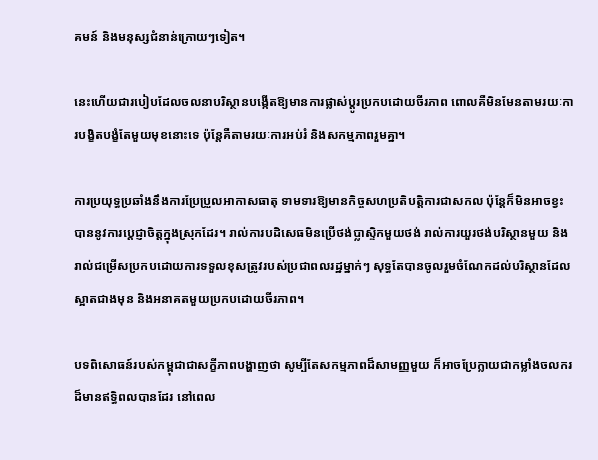គមន៍ និងមនុស្សជំនាន់ក្រោយៗទៀត។

នេះហើយជារបៀបដែលចលនាបរិស្ថានបង្កើតឱ្យមានការផ្លាស់ប្តូរប្រកបដោយចីរភាព ពោលគឺមិនមែនតាមរយៈការបង្ខិតបង្ខំតែមួយមុខនោះទេ ប៉ុន្តែគឺតាមរយៈការអប់រំ និងសកម្មភាពរួមគ្នា។

ការប្រយុទ្ធប្រឆាំងនឹងការប្រែប្រួលអាកាសធាតុ ទាមទារឱ្យមានកិច្ចសហប្រតិបត្តិការជាសកល ប៉ុន្តែក៏មិនអាចខ្វះបាននូវការប្តេជ្ញាចិត្តក្នុងស្រុកដែរ។ រាល់ការបដិសេធមិនប្រើថង់ប្លាស្ទិកមួយថង់ រាល់ការយួរថង់បរិស្ថានមួយ និងរាល់ជម្រើសប្រកបដោយការទទួលខុសត្រូវរបស់ប្រជាពលរដ្ឋម្នាក់ៗ សុទ្ធតែបានចូលរួមចំណែកដល់បរិស្ថានដែលស្អាតជាងមុន និងអនាគតមួយប្រកបដោយចីរភាព។

បទពិសោធន៍របស់កម្ពុជាជាសក្ខីភាពបង្ហាញថា សូម្បីតែសកម្មភាពដ៏សាមញ្ញមួយ ក៏អាចប្រែក្លាយជាកម្លាំងចលករដ៏មានឥទ្ធិពលបានដែរ នៅពេល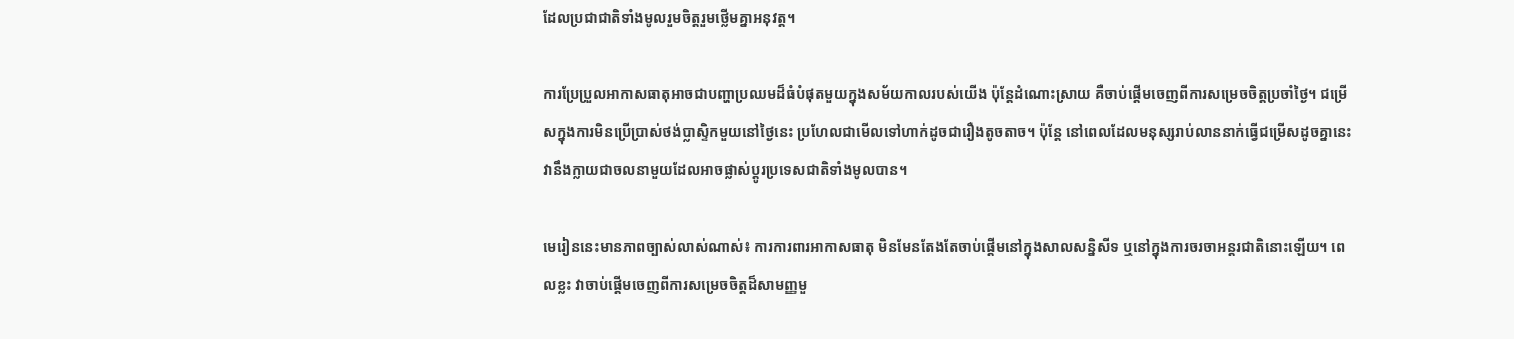ដែលប្រជាជាតិទាំងមូលរួមចិត្តរួមថ្លើមគ្នាអនុវត្ត។

ការប្រែប្រួលអាកាសធាតុអាចជាបញ្ហាប្រឈមដ៏ធំបំផុតមួយក្នុងសម័យកាលរបស់យើង ប៉ុន្តែដំណោះស្រាយ គឺចាប់ផ្តើមចេញពីការសម្រេចចិត្តប្រចាំថ្ងៃ។ ជម្រើសក្នុងការមិនប្រើប្រាស់ថង់ប្លាស្ទិកមួយនៅថ្ងៃនេះ ប្រហែលជាមើលទៅហាក់ដូចជារឿងតូចតាច។ ប៉ុន្តែ នៅពេលដែលមនុស្សរាប់លាននាក់ធ្វើជម្រើសដូចគ្នានេះ វានឹងក្លាយជាចលនាមួយដែលអាចផ្លាស់ប្តូរប្រទេសជាតិទាំងមូលបាន។

មេរៀននេះមានភាពច្បាស់លាស់ណាស់៖ ការការពារអាកាសធាតុ មិនមែនតែងតែចាប់ផ្តើមនៅក្នុងសាលសន្និសីទ ឬនៅក្នុងការចរចាអន្តរជាតិនោះឡើយ។ ពេលខ្លះ វាចាប់ផ្តើមចេញពីការសម្រេចចិត្តដ៏សាមញ្ញមួ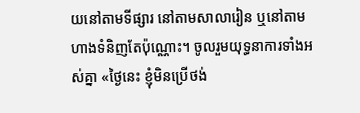យនៅតាមទីផ្សារ នៅតាមសាលារៀន ឬនៅតាមហាងទំនិញតែប៉ុណ្ណោះ។ ចូលរួមយុទ្ធនាការទាំងអស់គ្នា «ថ្ងៃនេះ ខ្ញុំមិនប្រើថង់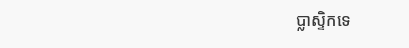ប្លាស្ទិកទេ